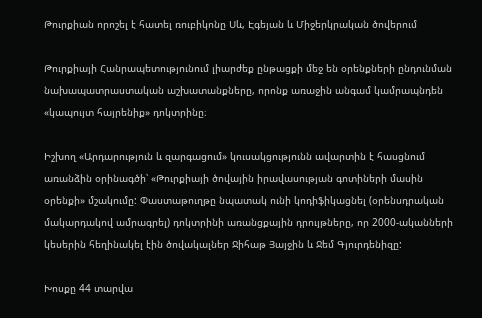Թուրքիան որոշել է հատել ռուբիկոնը Սև, Էգեյան և Միջերկրական ծովերում

Թուրքիայի Հանրապետությունում լիարժեք ընթացքի մեջ են օրենքների ընդունման նախապատրաստական աշխատանքները, որոնք առաջին անգամ կամրապնդեն «կապույտ հայրենիք» դոկտրինը։

Իշխող «Արդարություն և զարգացում» կուսակցությունն ավարտին է հասցնում առանձին օրինագծի՝ «Թուրքիայի ծովային իրավասության գոտիների մասին օրենքի» մշակումը: Փաստաթուղթը նպատակ ունի կոդիֆիկացնել (օրենսդրական մակարդակով ամրագրել) դոկտրինի առանցքային դրույթները, որ 2000-ականների կեսերին հեղինակել էին ծովակալներ Ջիհաթ Յայջին և Ջեմ Գյուրդենիզը:

Խոսքը 44 տարվա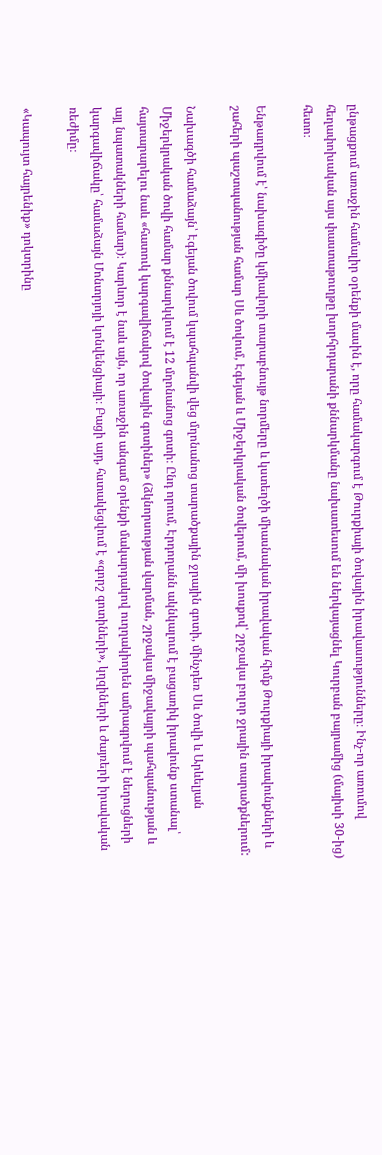ընթացքում առաջին համալիր օրենքի մասին է, որը համակարգում է Թուրքիայի ծովային իրավասությունները։ Ինչ-որ առումով հեղափոխական այս փաստաթուղթը խորհրդարանի քննարկմանը նախատեսում են ներկայացնել Կուրբան բայրամից (մայիսի 30-ից) հետո։

Ենթադրվում է՝ նախագիծը կմիավորի տարաբնույթ նորմերը և կստեղծի միասնական իրավական հիմք Թուրքիայի իրավունքների և շահերի պաշտպանության համար Սև ծովում, Էգեյան և Միջերկրական ծովերում, մի խոսքով՝ շրջակա բոլոր ջրային տարածքներում:

Նախագծի համաձայն՝ Էգեյան ծովում կպահպանվի վեց մղոնանոց տարածքային ջրային գոտի, մինչդեռ Սև ծովի և Արևելյան Միջերկրական ծովի համար քննարկվում է 12 մղոնանոց գոտի։ Ընդ որում, Էրդողանն ակնկալում է բացառիկ իրավունք ստանալ՝ հայտարարելու նաև «հատուկ կարգավիճակով ծովային գոտիներ» (ձկնորսության վարման, շրջակա միջավայրի պահպանության և այլ նպատակների համար)։ Կարևոր է նաև այն, որ առաջին անգամ օրենքի մակարդակով ուղղակիորեն ամրագրվում է նեղուցների կարգավիճակը՝ համաձայն Մոնտրյոյի կոնվենցիայի։ Բացի այդ, հստակեցվում է «գորշ գոտիների», կղզիների և ժայռերի իրավական ռեժիմը։

«Կապույտ հայրենիք» դոկտրինը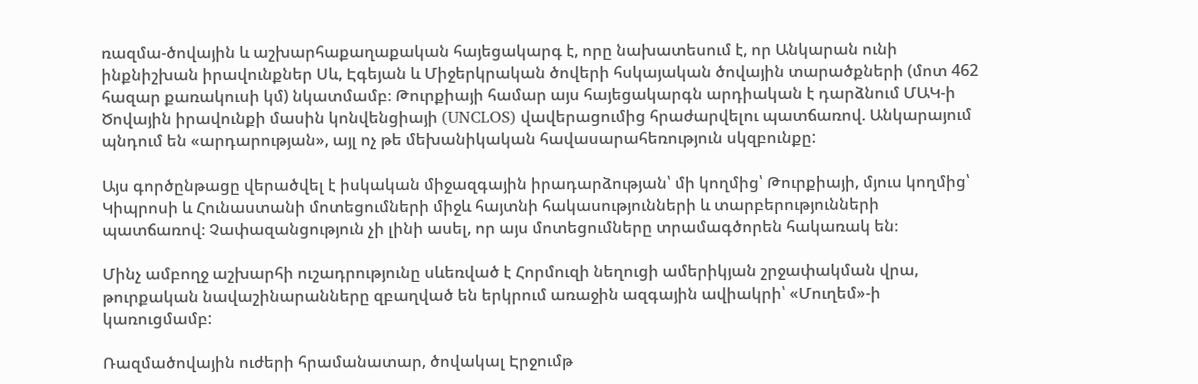ռազմա-ծովային և աշխարհաքաղաքական հայեցակարգ է, որը նախատեսում է, որ Անկարան ունի ինքնիշխան իրավունքներ Սև, Էգեյան և Միջերկրական ծովերի հսկայական ծովային տարածքների (մոտ 462 հազար քառակուսի կմ) նկատմամբ։ Թուրքիայի համար այս հայեցակարգն արդիական է դարձնում ՄԱԿ-ի Ծովային իրավունքի մասին կոնվենցիայի (UNCLOS) վավերացումից հրաժարվելու պատճառով. Անկարայում պնդում են «արդարության», այլ ոչ թե մեխանիկական հավասարահեռություն սկզբունքը:

Այս գործընթացը վերածվել է իսկական միջազգային իրադարձության՝ մի կողմից՝ Թուրքիայի, մյուս կողմից՝ Կիպրոսի և Հունաստանի մոտեցումների միջև հայտնի հակասությունների և տարբերությունների պատճառով։ Չափազանցություն չի լինի ասել, որ այս մոտեցումները տրամագծորեն հակառակ են։

Մինչ ամբողջ աշխարհի ուշադրությունը սևեռված է Հորմուզի նեղուցի ամերիկյան շրջափակման վրա, թուրքական նավաշինարանները զբաղված են երկրում առաջին ազգային ավիակրի՝ «Մուղեմ»-ի կառուցմամբ:

Ռազմածովային ուժերի հրամանատար, ծովակալ Էրջումթ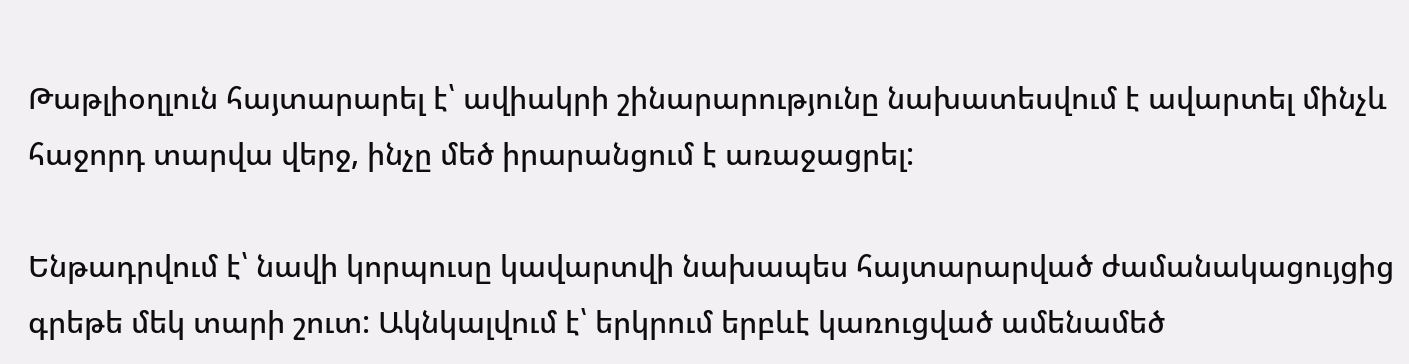Թաթլիօղլուն հայտարարել է՝ ավիակրի շինարարությունը նախատեսվում է ավարտել մինչև հաջորդ տարվա վերջ, ինչը մեծ իրարանցում է առաջացրել:

Ենթադրվում է՝ նավի կորպուսը կավարտվի նախապես հայտարարված ժամանակացույցից գրեթե մեկ տարի շուտ: Ակնկալվում է՝ երկրում երբևէ կառուցված ամենամեծ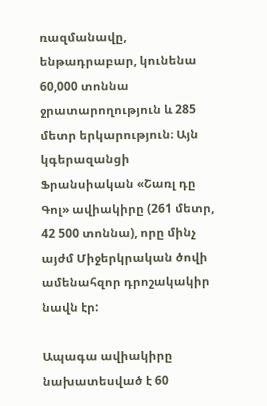ռազմանավը, ենթադրաբար, կունենա 60,000 տոննա ջրատարողություն և 285 մետր երկարություն։ Այն կգերազանցի Ֆրանսիական «Շառլ դը Գոլ» ավիակիրը (261 մետր, 42 500 տոննա), որը մինչ այժմ Միջերկրական ծովի ամենահզոր դրոշակակիր նավն էր:

Ապագա ավիակիրը նախատեսված է 60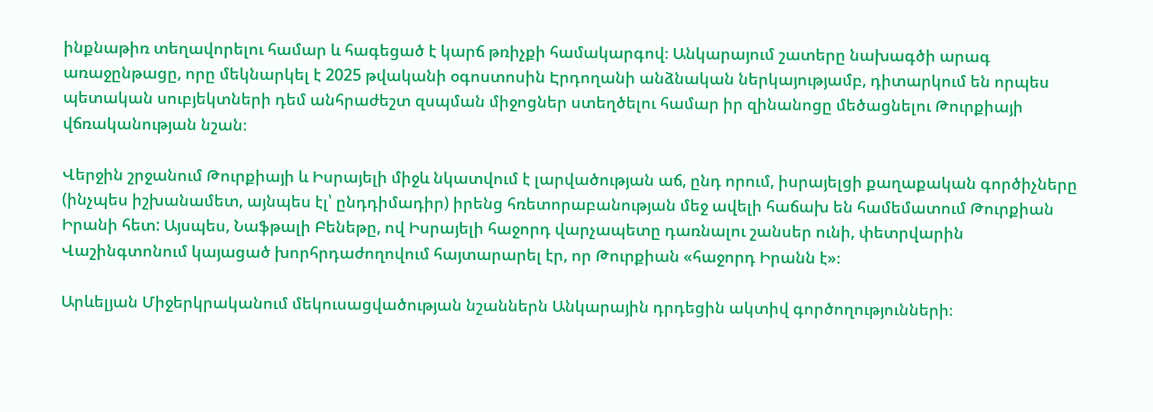ինքնաթիռ տեղավորելու համար և հագեցած է կարճ թռիչքի համակարգով։ Անկարայում շատերը նախագծի արագ առաջընթացը, որը մեկնարկել է 2025 թվականի օգոստոսին Էրդողանի անձնական ներկայությամբ, դիտարկում են որպես պետական սուբյեկտների դեմ անհրաժեշտ զսպման միջոցներ ստեղծելու համար իր զինանոցը մեծացնելու Թուրքիայի վճռականության նշան։

Վերջին շրջանում Թուրքիայի և Իսրայելի միջև նկատվում է լարվածության աճ, ընդ որում, իսրայելցի քաղաքական գործիչները (ինչպես իշխանամետ, այնպես էլ՝ ընդդիմադիր) իրենց հռետորաբանության մեջ ավելի հաճախ են համեմատում Թուրքիան Իրանի հետ: Այսպես, Նաֆթալի Բենեթը, ով Իսրայելի հաջորդ վարչապետը դառնալու շանսեր ունի, փետրվարին Վաշինգտոնում կայացած խորհրդաժողովում հայտարարել էր, որ Թուրքիան «հաջորդ Իրանն է»։

Արևելյան Միջերկրականում մեկուսացվածության նշաններն Անկարային դրդեցին ակտիվ գործողությունների։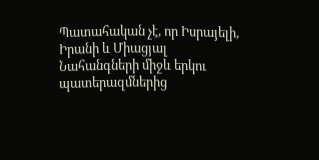Պատահական չէ, որ Իսրայելի, Իրանի և Միացյալ Նահանգների միջև երկու պատերազմներից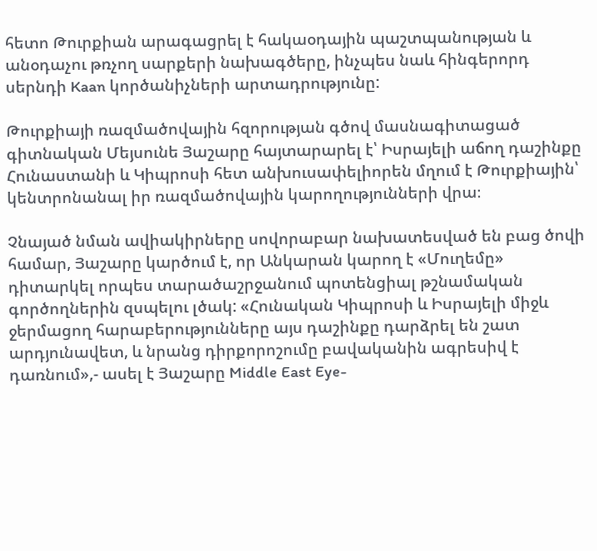հետո Թուրքիան արագացրել է հակաօդային պաշտպանության և անօդաչու թռչող սարքերի նախագծերը, ինչպես նաև հինգերորդ սերնդի Kaan կործանիչների արտադրությունը:

Թուրքիայի ռազմածովային հզորության գծով մասնագիտացած գիտնական Մեյսունե Յաշարը հայտարարել է՝ Իսրայելի աճող դաշինքը Հունաստանի և Կիպրոսի հետ անխուսափելիորեն մղում է Թուրքիային՝ կենտրոնանալ իր ռազմածովային կարողությունների վրա։

Չնայած նման ավիակիրները սովորաբար նախատեսված են բաց ծովի համար, Յաշարը կարծում է, որ Անկարան կարող է «Մուղեմը» դիտարկել որպես տարածաշրջանում պոտենցիալ թշնամական գործողներին զսպելու լծակ: «Հունական Կիպրոսի և Իսրայելի միջև ջերմացող հարաբերությունները այս դաշինքը դարձրել են շատ արդյունավետ, և նրանց դիրքորոշումը բավականին ագրեսիվ է դառնում»,- ասել է Յաշարը Middle East Eye-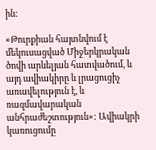ին:

«Թուրքիան հայտնվում է մեկուսացված Միջերկրական ծովի արևելյան հատվածում, և այդ ավիակիրը և լրացուցիչ առավելություն է, և ռազմավարական անհրաժեշտություն»: Ավիակրի կառուցումը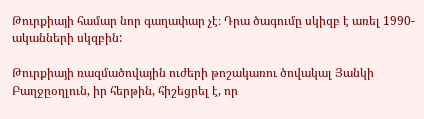Թուրքիայի համար նոր գաղափար չէ։ Դրա ծագումը սկիզբ է առել 1990-ականների սկզբին:

Թուրքիայի ռազմածովային ուժերի թոշակառու ծովակալ Յանկի Բաղջըօղլուն, իր հերթին, հիշեցրել է, որ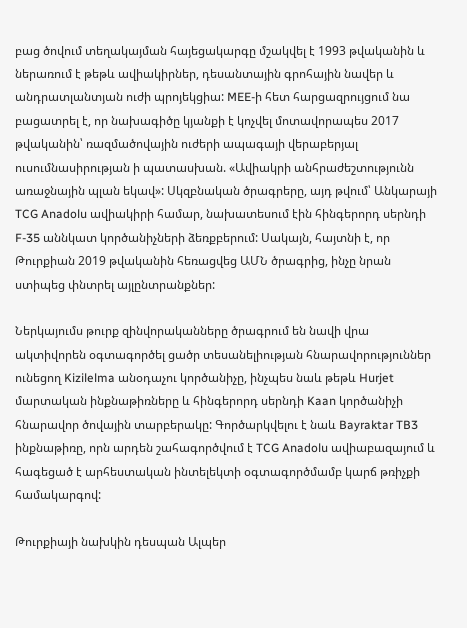բաց ծովում տեղակայման հայեցակարգը մշակվել է 1993 թվականին և ներառում է թեթև ավիակիրներ, դեսանտային գրոհային նավեր և անդրատլանտյան ուժի պրոյեկցիա: MEE-ի հետ հարցազրույցում նա բացատրել է, որ նախագիծը կյանքի է կոչվել մոտավորապես 2017 թվականին՝ ռազմածովային ուժերի ապագայի վերաբերյալ ուսումնասիրության ի պատասխան. «Ավիակրի անհրաժեշտությունն առաջնային պլան եկավ»: Սկզբնական ծրագրերը, այդ թվում՝ Անկարայի TCG Anadolu ավիակիրի համար, նախատեսում էին հինգերորդ սերնդի F-35 աննկատ կործանիչների ձեռքբերում: Սակայն, հայտնի է, որ  Թուրքիան 2019 թվականին հեռացվեց ԱՄՆ ծրագրից, ինչը նրան ստիպեց փնտրել այլընտրանքներ:

Ներկայումս թուրք զինվորականները ծրագրում են նավի վրա ակտիվորեն օգտագործել ցածր տեսանելիության հնարավորություններ ունեցող Kizilelma անօդաչու կործանիչը, ինչպես նաև թեթև Hurjet մարտական ինքնաթիռները և հինգերորդ սերնդի Kaan կործանիչի հնարավոր ծովային տարբերակը: Գործարկվելու է նաև Bayraktar TB3 ինքնաթիռը, որն արդեն շահագործվում է TCG Anadolu ավիաբազայում և հագեցած է արհեստական ինտելեկտի օգտագործմամբ կարճ թռիչքի համակարգով:

Թուրքիայի նախկին դեսպան Ալպեր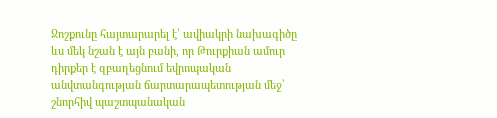Ջոշքունը հայտարարել է՝ ավիակրի նախագիծը ևս մեկ նշան է այն բանի, որ Թուրքիան ամուր դիրքեր է զբաղեցնում եվրոպական անվտանգության ճարտարապետության մեջ՝ շնորհիվ պաշտպանական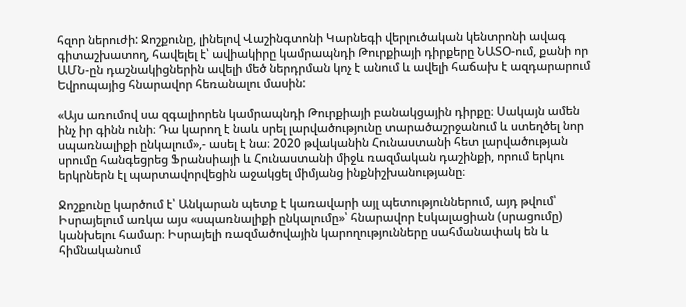հզոր ներուժի: Ջոշքունը, լինելով Վաշինգտոնի Կարնեգի վերլուծական կենտրոնի ավագ գիտաշխատող, հավելել է՝ ավիակիրը կամրապնդի Թուրքիայի դիրքերը ՆԱՏՕ-ում, քանի որ ԱՄՆ-ըն դաշնակիցներին ավելի մեծ ներդրման կոչ է անում և ավելի հաճախ է ազդարարում Եվրոպայից հնարավոր հեռանալու մասին:

«Այս առումով սա զգալիորեն կամրապնդի Թուրքիայի բանակցային դիրքը։ Սակայն ամեն ինչ իր գինն ունի։ Դա կարող է նաև սրել լարվածությունը տարածաշրջանում և ստեղծել նոր սպառնալիքի ընկալում»,- ասել է նա։ 2020 թվականին Հունաստանի հետ լարվածության սրումը հանգեցրեց Ֆրանսիայի և Հունաստանի միջև ռազմական դաշինքի, որում երկու երկրներն էլ պարտավորվեցին աջակցել միմյանց ինքնիշխանությանը։

Ջոշքունը կարծում է՝ Անկարան պետք է կառավարի այլ պետություններում, այդ թվում՝ Իսրայելում առկա այս «սպառնալիքի ընկալումը»՝ հնարավոր էսկալացիան (սրացումը) կանխելու համար։ Իսրայելի ռազմածովային կարողությունները սահմանափակ են և հիմնականում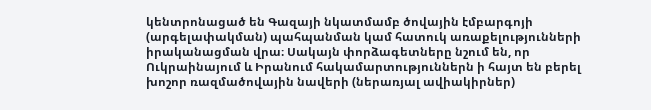կենտրոնացած են Գազայի նկատմամբ ծովային էմբարգոյի (արգելափակման) պահպանման կամ հատուկ առաքելությունների իրականացման վրա։ Սակայն փորձագետները նշում են, որ Ուկրաինայում և Իրանում հակամարտություններն ի հայտ են բերել խոշոր ռազմածովային նավերի (ներառյալ ավիակիրներ)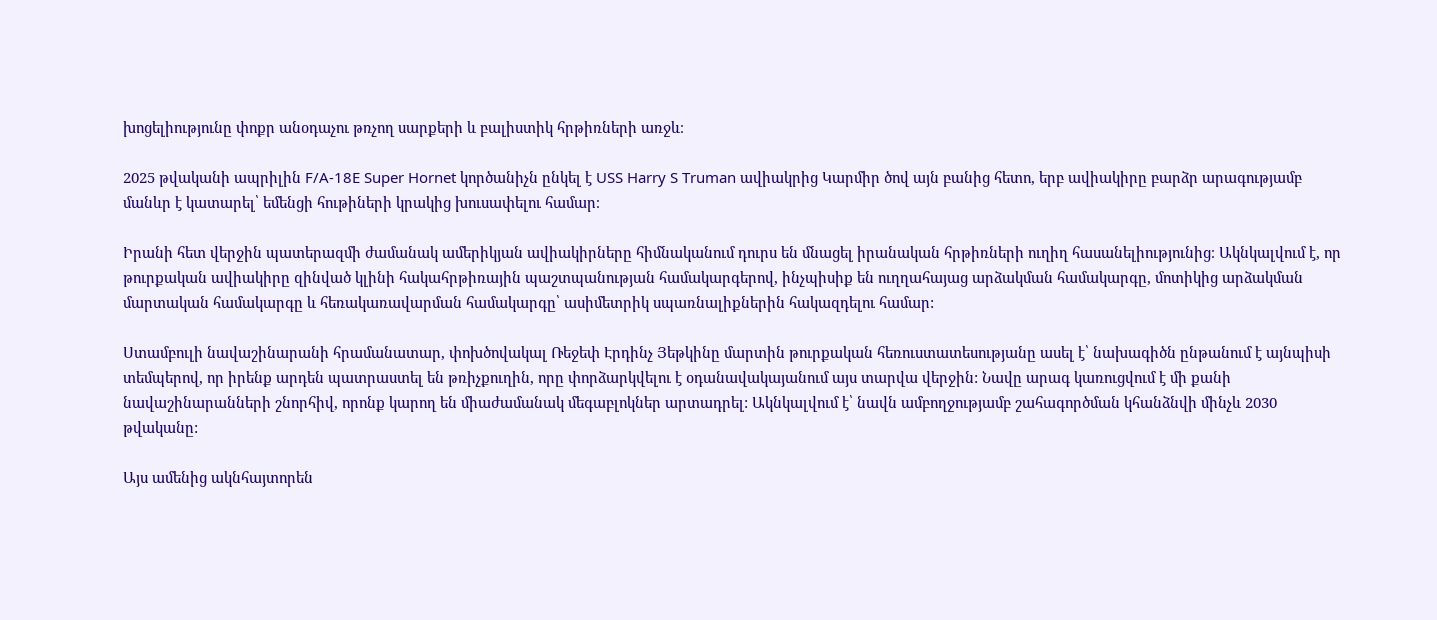խոցելիությունը փոքր անօդաչու թռչող սարքերի և բալիստիկ հրթիռների առջև։

2025 թվականի ապրիլին F/A-18E Super Hornet կործանիչն ընկել է USS Harry S Truman ավիակրից Կարմիր ծով այն բանից հետո, երբ ավիակիրը բարձր արագությամբ մանևր է կատարել՝ եմենցի հութիների կրակից խուսափելու համար։

Իրանի հետ վերջին պատերազմի ժամանակ ամերիկյան ավիակիրները հիմնականում դուրս են մնացել իրանական հրթիռների ուղիղ հասանելիությունից։ Ակնկալվում է, որ թուրքական ավիակիրը զինված կլինի հակահրթիռային պաշտպանության համակարգերով, ինչպիսիք են ուղղահայաց արձակման համակարգը, մոտիկից արձակման մարտական համակարգը և հեռակառավարման համակարգը՝ ասիմետրիկ սպառնալիքներին հակազդելու համար:

Ստամբուլի նավաշինարանի հրամանատար, փոխծովակալ Ռեջեփ Էրդինչ Յեթկինը մարտին թուրքական հեռուստատեսությանը ասել է՝ նախագիծն ընթանում է այնպիսի տեմպերով, որ իրենք արդեն պատրաստել են թռիչքուղին, որը փորձարկվելու է օդանավակայանում այս տարվա վերջին: Նավը արագ կառուցվում է մի քանի նավաշինարանների շնորհիվ, որոնք կարող են միաժամանակ մեգաբլոկներ արտադրել: Ակնկալվում է՝ նավն ամբողջությամբ շահագործման կհանձնվի մինչև 2030 թվականը:

Այս ամենից ակնհայտորեն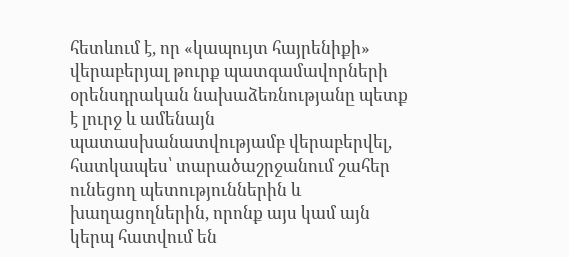հետևում է, որ «կապույտ հայրենիքի» վերաբերյալ թուրք պատգամավորների օրենսդրական նախաձեռնությանը պետք է լուրջ և ամենայն պատասխանատվությամբ վերաբերվել, հատկապես՝ տարածաշրջանում շահեր ունեցող պետություններին և խաղացողներին, որոնք այս կամ այն կերպ հատվում են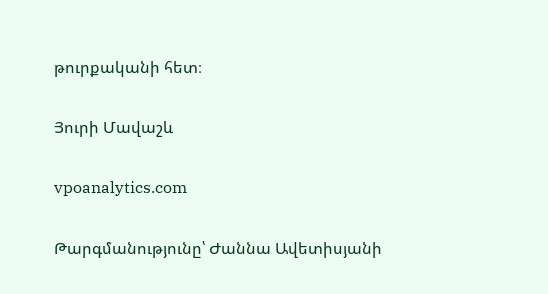թուրքականի հետ։

Յուրի Մավաշև

vpoanalytics.com

Թարգմանությունը՝ Ժաննա Ավետիսյանի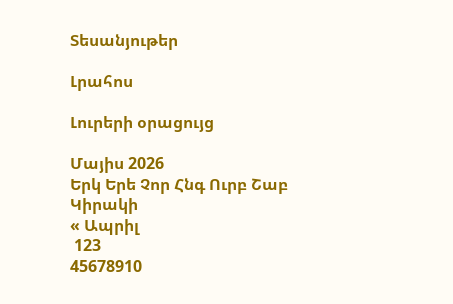Տեսանյութեր

Լրահոս

Լուրերի օրացույց

Մայիս 2026
Երկ Երե Չոր Հնգ Ուրբ Շաբ Կիրակի
« Ապրիլ
 123
45678910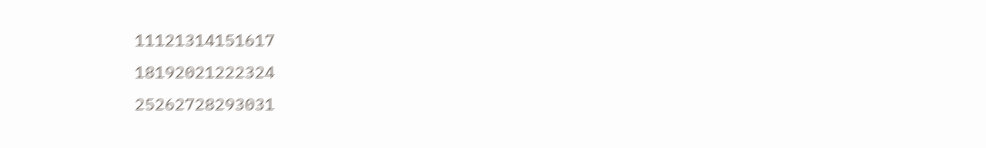11121314151617
18192021222324
25262728293031